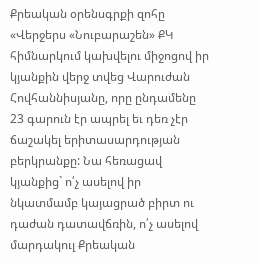Քրեական օրենսգրքի զոհը
«Վերջերս «Նուբարաշեն» ՔԿ հիմնարկում կախվելու միջոցով իր կյանքին վերջ տվեց Վարուժան Հովհաննիսյանը, որը ընդամենը 23 գարուն էր ապրել եւ դեռ չէր ճաշակել երիտասարդության բերկրանքը: Նա հեռացավ կյանքից` ո՛չ ասելով իր նկատմամբ կայացրած բիրտ ու դաժան դատավճռին, ո՛չ ասելով մարդակուլ Քրեական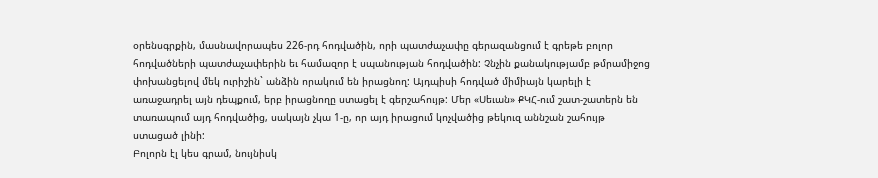օրենսգրքին, մասնավորապես 226-րդ հոդվածին, որի պատժաչափը գերազանցում է գրեթե բոլոր հոդվածների պատժաչափերին եւ համազոր է սպանության հոդվածին: Չնչին քանակությամբ թմրամիջոց փոխանցելով մեկ ուրիշին` անձին որակում են իրացնող: Այդպիսի հոդված միմիայն կարելի է առաջադրել այն դեպքում, երբ իրացնողը ստացել է գերշահույթ: Մեր «Սեւան» ՔԿՀ-ում շատ-շատերն են տառապում այդ հոդվածից, սակայն չկա 1-ը, որ այդ իրացում կոչվածից թեկուզ աննշան շահույթ ստացած լինի:
Բոլորն էլ կես գրամ, նույնիսկ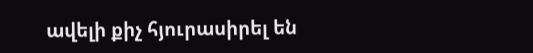ավելի քիչ հյուրասիրել են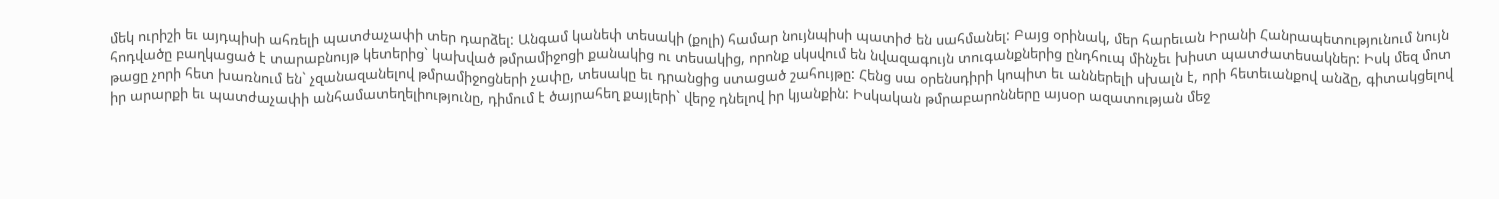մեկ ուրիշի եւ այդպիսի ահռելի պատժաչափի տեր դարձել: Անգամ կանեփ տեսակի (քոլի) համար նույնպիսի պատիժ են սահմանել: Բայց օրինակ, մեր հարեւան Իրանի Հանրապետությունում նույն հոդվածը բաղկացած է տարաբնույթ կետերից` կախված թմրամիջոցի քանակից ու տեսակից, որոնք սկսվում են նվազագույն տուգանքներից ընդհուպ մինչեւ խիստ պատժատեսակներ: Իսկ մեզ մոտ թացը չորի հետ խառնում են` չզանազանելով թմրամիջոցների չափը, տեսակը եւ դրանցից ստացած շահույթը: Հենց սա օրենսդիրի կոպիտ եւ աններելի սխալն է, որի հետեւանքով անձը, գիտակցելով իր արարքի եւ պատժաչափի անհամատեղելիությունը, դիմում է ծայրահեղ քայլերի` վերջ դնելով իր կյանքին: Իսկական թմրաբարոնները այսօր ազատության մեջ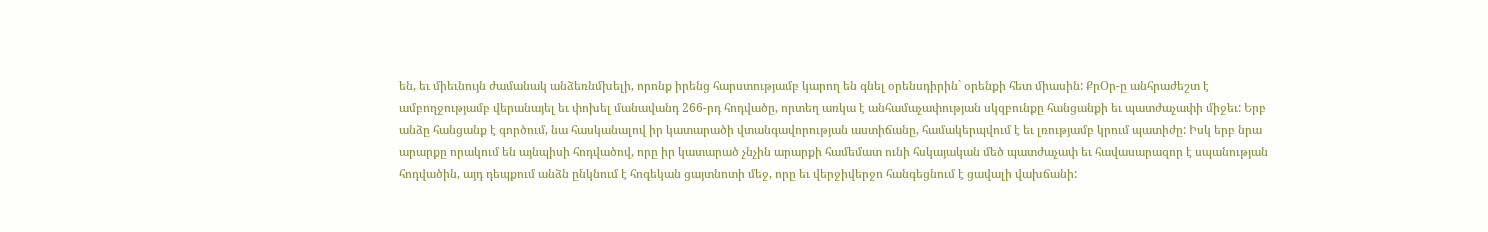են, եւ միեւնույն ժամանակ անձեռնմխելի, որոնք իրենց հարստությամբ կարող են գնել օրենսդիրին` օրենքի հետ միասին: ՔրՕր-ը անհրաժեշտ է ամբողջությամբ վերանայել եւ փոխել մանավանդ 266-րդ հոդվածը, որտեղ առկա է անհամաչափության սկզբունքը հանցանքի եւ պատժաչափի միջեւ: Երբ անձը հանցանք է գործում, նա հասկանալով իր կատարածի վտանգավորության աստիճանը, համակերպվում է եւ լռությամբ կրում պատիժը: Իսկ երբ նրա արարքը որակում են այնպիսի հոդվածով, որը իր կատարած չնչին արարքի համեմատ ունի հսկայական մեծ պատժաչափ եւ հավասարազոր է սպանության հոդվածին, այդ դեպքում անձն ընկնում է հոգեկան ցայտնոտի մեջ, որը եւ վերջիվերջո հանգեցնում է ցավալի վախճանի: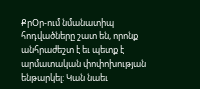ՔրՕր-ում նմանատիպ հոդվածները շատ են, որոնք անհրաժեշտ է եւ պետք է արմատական փոփոխության ենթարկել: Կան նաեւ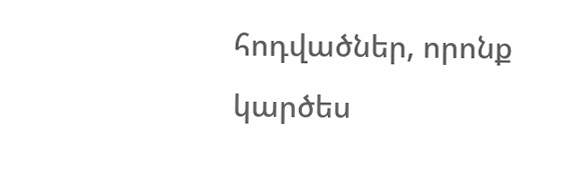հոդվածներ, որոնք կարծես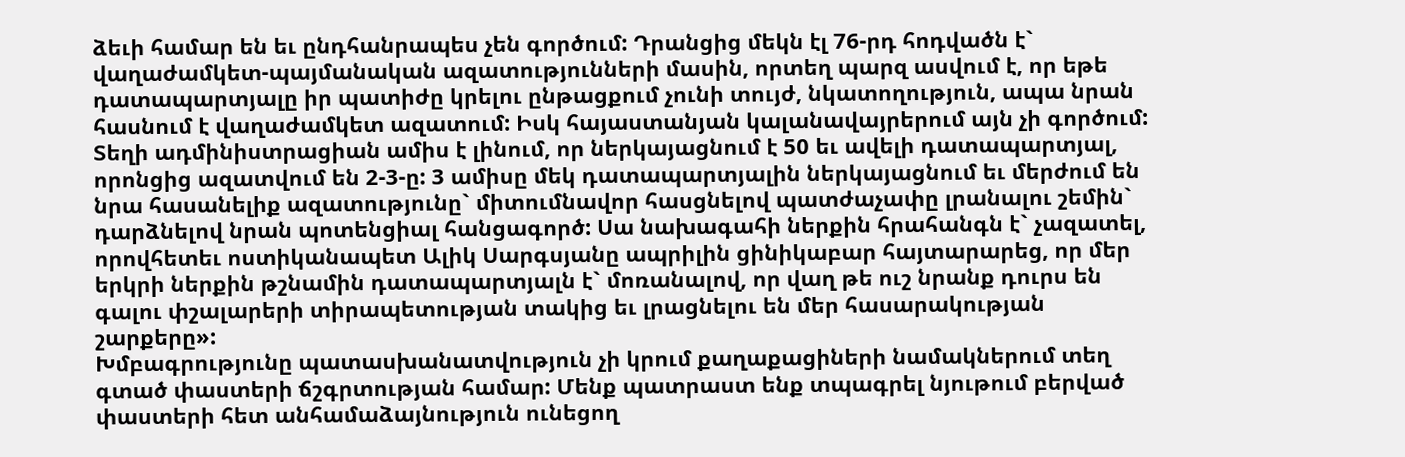ձեւի համար են եւ ընդհանրապես չեն գործում: Դրանցից մեկն էլ 76-րդ հոդվածն է` վաղաժամկետ-պայմանական ազատությունների մասին, որտեղ պարզ ասվում է, որ եթե դատապարտյալը իր պատիժը կրելու ընթացքում չունի տույժ, նկատողություն, ապա նրան հասնում է վաղաժամկետ ազատում: Իսկ հայաստանյան կալանավայրերում այն չի գործում: Տեղի ադմինիստրացիան ամիս է լինում, որ ներկայացնում է 50 եւ ավելի դատապարտյալ, որոնցից ազատվում են 2-3-ը: 3 ամիսը մեկ դատապարտյալին ներկայացնում եւ մերժում են նրա հասանելիք ազատությունը` միտումնավոր հասցնելով պատժաչափը լրանալու շեմին` դարձնելով նրան պոտենցիալ հանցագործ: Սա նախագահի ներքին հրահանգն է` չազատել, որովհետեւ ոստիկանապետ Ալիկ Սարգսյանը ապրիլին ցինիկաբար հայտարարեց, որ մեր երկրի ներքին թշնամին դատապարտյալն է` մոռանալով, որ վաղ թե ուշ նրանք դուրս են գալու փշալարերի տիրապետության տակից եւ լրացնելու են մեր հասարակության շարքերը»:
Խմբագրությունը պատասխանատվություն չի կրում քաղաքացիների նամակներում տեղ գտած փաստերի ճշգրտության համար: Մենք պատրաստ ենք տպագրել նյութում բերված փաստերի հետ անհամաձայնություն ունեցող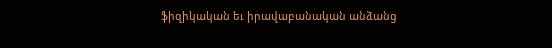ֆիզիկական եւ իրավաբանական անձանց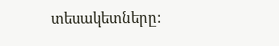տեսակետները: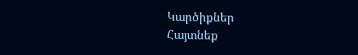Կարծիքներ
Հայտնեք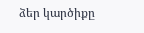ձեր կարծիքը